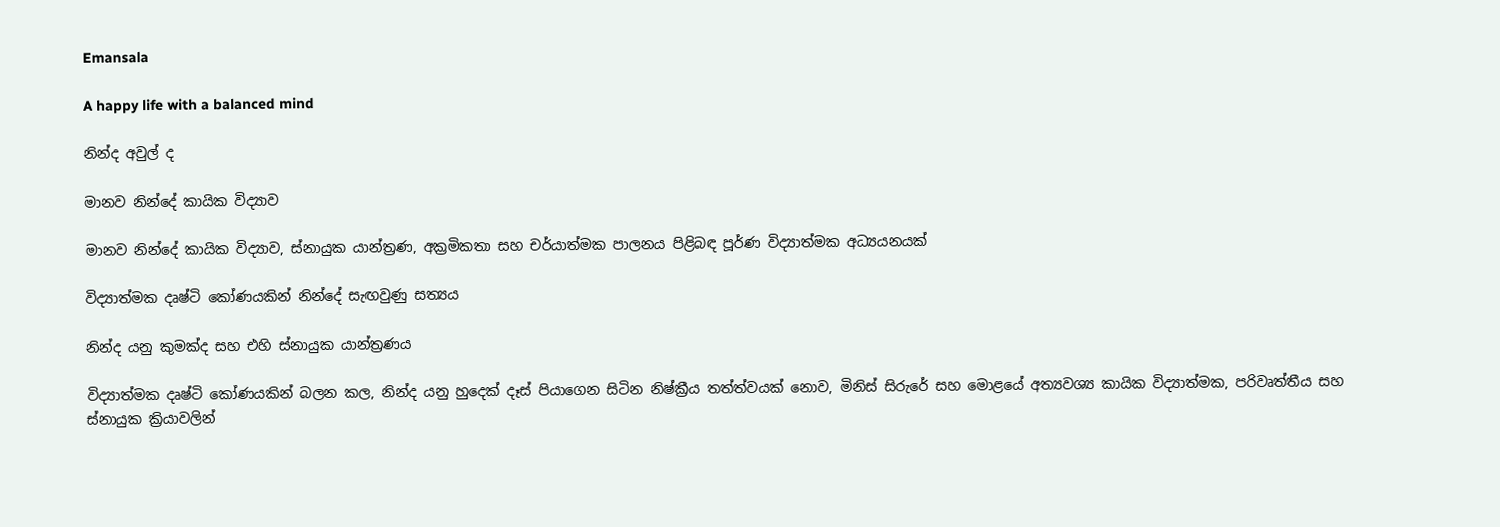Emansala

A happy life with a balanced mind

නින්ද අවුල් ද

මානව නින්දේ කායික විද්‍යාව

මානව නින්දේ කායික විද්‍යාව, ස්නායුක යාන්ත්‍රණ, අක්‍රමිකතා සහ චර්යාත්මක පාලනය පිළිබඳ පූර්ණ විද්‍යාත්මක අධ්‍යයනයක්

විද්‍යාත්මක දෘෂ්ටි කෝණයකින් නින්දේ සැඟවුණු සත්‍යය

නින්ද යනු කුමක්ද සහ එහි ස්නායුක යාන්ත්‍රණය

විද්‍යාත්මක දෘෂ්ටි කෝණයකින් බලන කල, නින්ද යනු හුදෙක් දෑස් පියාගෙන සිටින නිෂ්ක්‍රීය තත්ත්වයක් නොව, මිනිස් සිරුරේ සහ මොළයේ අත්‍යවශ්‍ය කායික විද්‍යාත්මක, පරිවෘත්තීය සහ ස්නායුක ක්‍රියාවලින්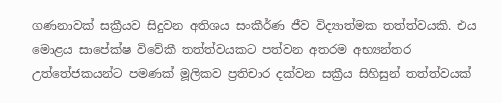ගණනාවක් සක්‍රීයව සිදුවන අතිශය සංකීර්ණ ජීව විද්‍යාත්මක තත්ත්වයකි. එය මොළය සාපේක්ෂ විවේකී තත්ත්වයකට පත්වන අතරම අභ්‍යන්තර උත්තේජකයන්ට පමණක් මූලිකව ප්‍රතිචාර දක්වන සක්‍රීය සිහිසුන් තත්ත්වයක්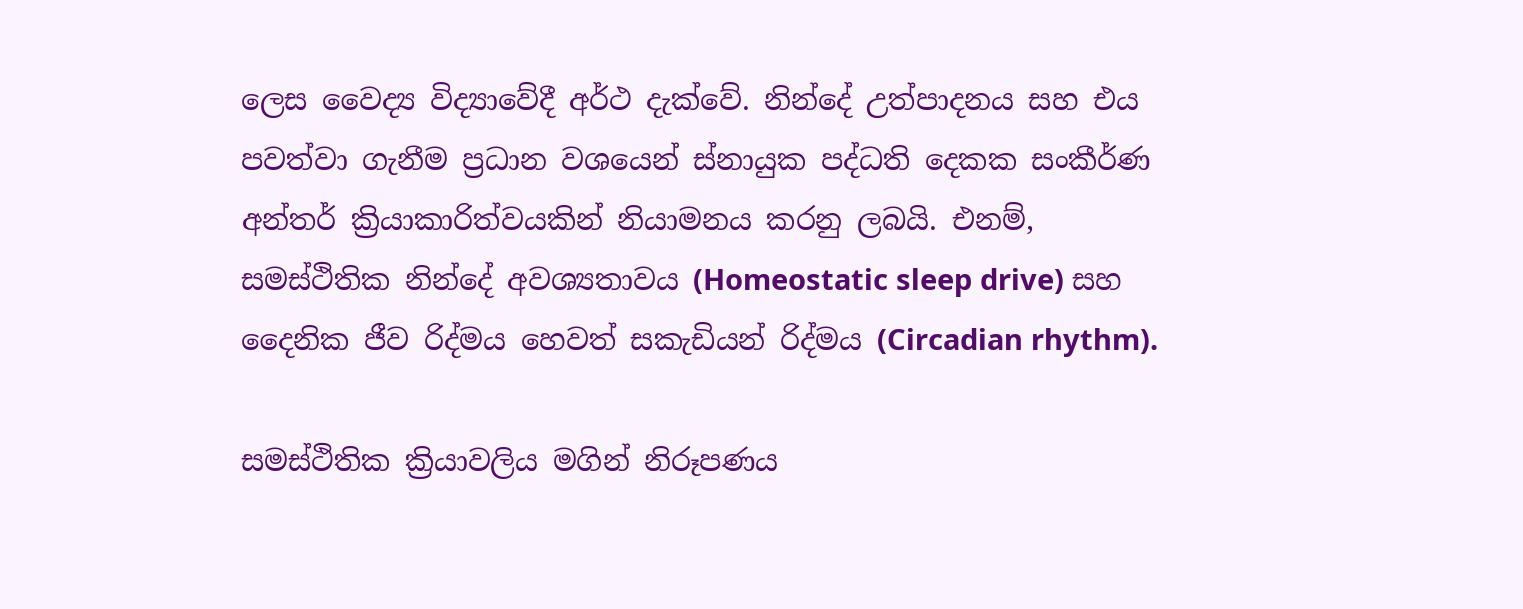ලෙස වෛද්‍ය විද්‍යාවේදී අර්ථ දැක්වේ. නින්දේ උත්පාදනය සහ එය පවත්වා ගැනීම ප්‍රධාන වශයෙන් ස්නායුක පද්ධති දෙකක සංකීර්ණ අන්තර් ක්‍රියාකාරිත්වයකින් නියාමනය කරනු ලබයි. එනම්, සමස්ථිතික නින්දේ අවශ්‍යතාවය (Homeostatic sleep drive) සහ දෛනික ජීව රිද්මය හෙවත් සකැඩියන් රිද්මය (Circadian rhythm).

සමස්ථිතික ක්‍රියාවලිය මගින් නිරූපණය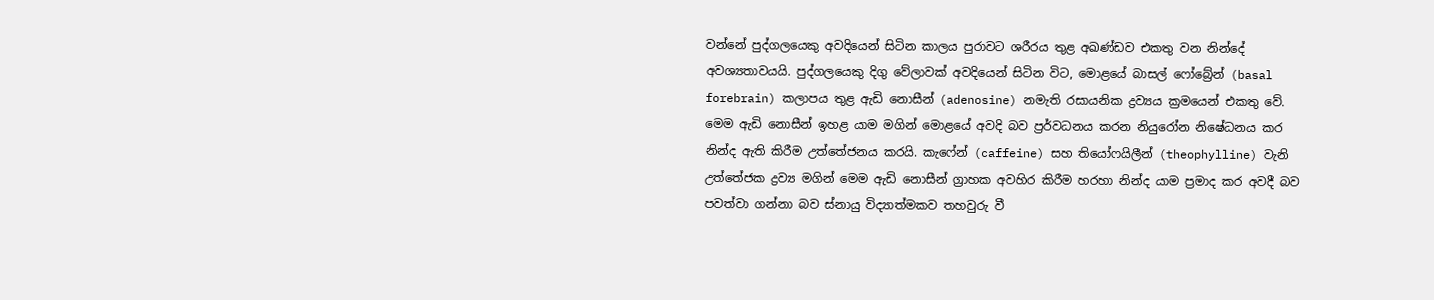වන්නේ පුද්ගලයෙකු අවදියෙන් සිටින කාලය පුරාවට ශරීරය තුළ අඛණ්ඩව එකතු වන නින්දේ අවශ්‍යතාවයයි. පුද්ගලයෙකු දිගු වේලාවක් අවදියෙන් සිටින විට, මොළයේ බාසල් ෆෝබ්‍රේන් (basal forebrain) කලාපය තුළ ඇඩි නොසීන් (adenosine) නමැති රසායනික ද්‍රව්‍යය ක්‍රමයෙන් එකතු වේ. මෙම ඇඩි නොසීන් ඉහළ යාම මගින් මොළයේ අවදි බව ප්‍රර්වධනය කරන නියුරෝන නිෂේධනය කර නින්ද ඇති කිරීම උත්තේජනය කරයි. කැෆේන් (caffeine) සහ තියෝෆයිලීන් (theophylline) වැනි උත්තේජක ද්‍රව්‍ය මගින් මෙම ඇඩි නොසීන් ග්‍රාහක අවහිර කිරීම හරහා නින්ද යාම ප්‍රමාද කර අවදී බව පවත්වා ගන්නා බව ස්නායු විද්‍යාත්මකව තහවුරු වී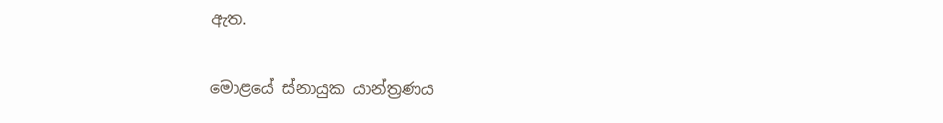ඇත.

මොළයේ ස්නායුක යාන්ත්‍රණය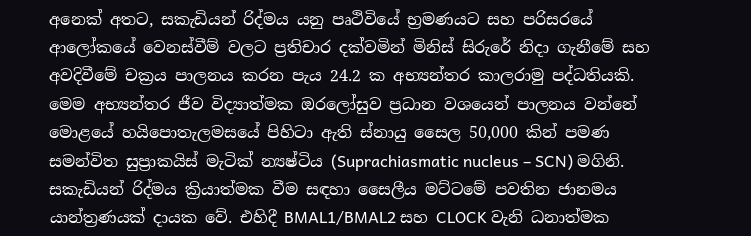අනෙක් අතට, සකැඩියන් රිද්මය යනු පෘථිවියේ භ්‍රමණයට සහ පරිසරයේ ආලෝකයේ වෙනස්වීම් වලට ප්‍රතිචාර දක්වමින් මිනිස් සිරුරේ නිදා ගැනීමේ සහ අවදිවීමේ චක්‍රය පාලනය කරන පැය 24.2 ක අභ්‍යන්තර කාලරාමු පද්ධතියකි. මෙම අභ්‍යන්තර ජීව විද්‍යාත්මක ඔරලෝසුව ප්‍රධාන වශයෙන් පාලනය වන්නේ මොළයේ හයිපොතැලමසයේ පිහිටා ඇති ස්නායු සෛල 50,000 කින් පමණ සමන්විත සුප්‍රාකයිස් මැටික් න්‍යෂ්ටිය (Suprachiasmatic nucleus – SCN) මගිනි. සකැඩියන් රිද්මය ක්‍රියාත්මක වීම සඳහා සෛලීය මට්ටමේ පවතින ජානමය යාන්ත්‍රණයක් දායක වේ. එහිදී BMAL1/BMAL2 සහ CLOCK වැනි ධනාත්මක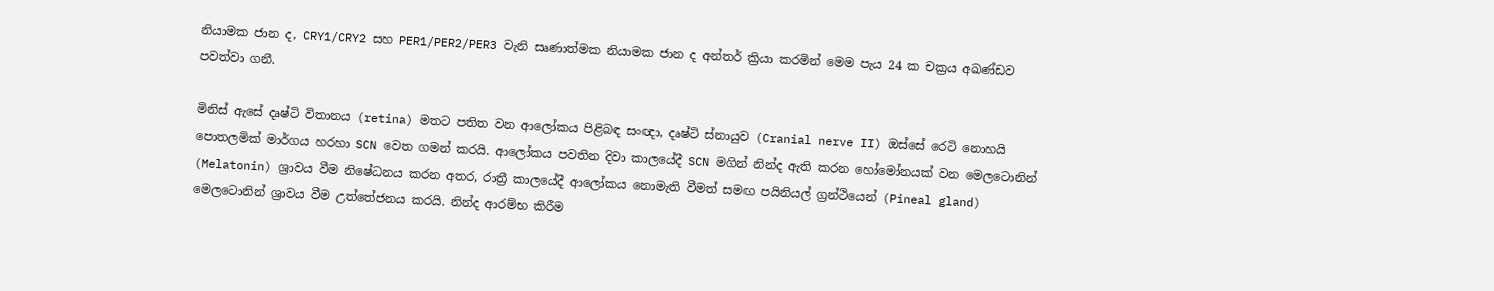නියාමක ජාන ද, CRY1/CRY2 සහ PER1/PER2/PER3 වැනි සෘණාත්මක නියාමක ජාන ද අන්තර් ක්‍රියා කරමින් මෙම පැය 24 ක චක්‍රය අඛණ්ඩව පවත්වා ගනී.

මිනිස් ඇසේ දෘෂ්ටි විතානය (retina) මතට පතිත වන ආලෝකය පිළිබඳ සංඥා, දෘෂ්ටි ස්නායුව (Cranial nerve II) ඔස්සේ රෙටි නොහයි පොතලමික් මාර්ගය හරහා SCN වෙත ගමන් කරයි. ආලෝකය පවතින දිවා කාලයේදී SCN මගින් නින්ද ඇති කරන හෝමෝනයක් වන මෙලටොනින් (Melatonin) ශ්‍රාවය වීම නිෂේධනය කරන අතර, රාත්‍රී කාලයේදී ආලෝකය නොමැති වීමත් සමඟ පයිනියල් ග්‍රන්ථියෙන් (Pineal gland) මෙලටොනින් ශ්‍රාවය වීම උත්තේජනය කරයි. නින්ද ආරම්භ කිරීම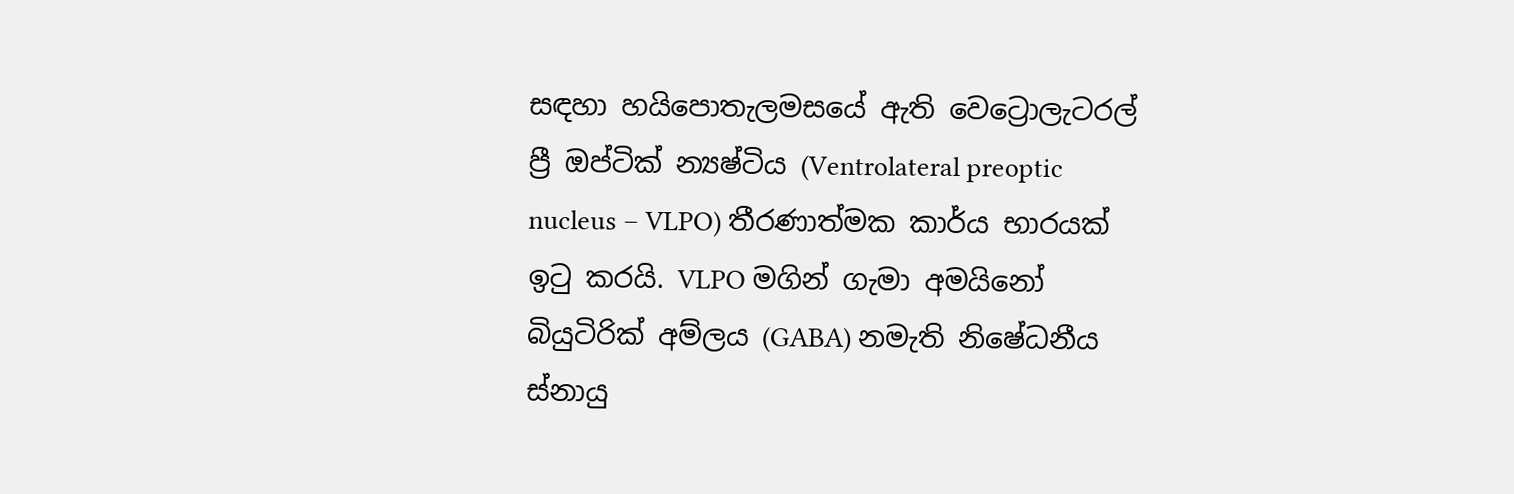සඳහා හයිපොතැලමසයේ ඇති වෙට්‍රොලැටරල් ප්‍රී ඔප්ටික් න්‍යෂ්ටිය (Ventrolateral preoptic nucleus – VLPO) තීරණාත්මක කාර්ය භාරයක් ඉටු කරයි. VLPO මගින් ගැමා අමයිනෝ බියුටිරික් අම්ලය (GABA) නමැති නිෂේධනීය ස්නායු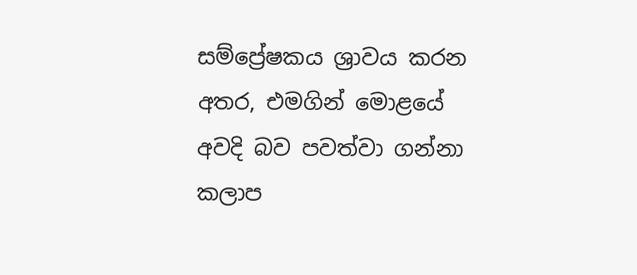සම්ප්‍රේෂකය ශ්‍රාවය කරන අතර, එමගින් මොළයේ අවදි බව පවත්වා ගන්නා කලාප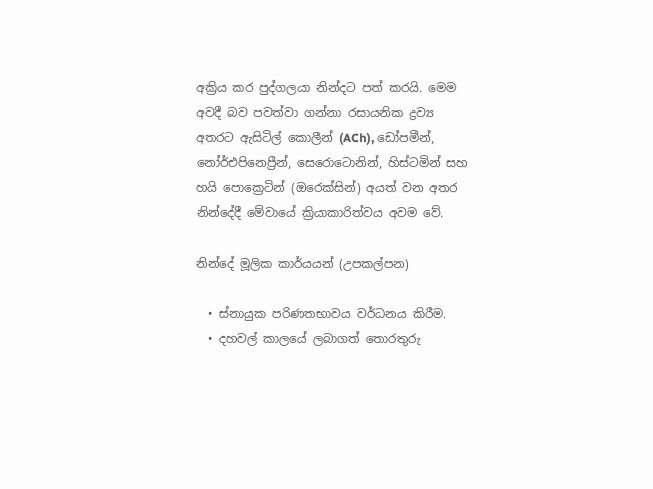අක්‍රිය කර පුද්ගලයා නින්දට පත් කරයි. මෙම අවදී බව පවත්වා ගන්නා රසායනික ද්‍රව්‍ය අතරට ඇසිටිල් කොලීන් (ACh), ඩෝපමීන්, නෝර්එපිනෙප්‍රීන්, සෙරොටොනින්, හිස්ටමින් සහ හයි පොක්‍රෙටින් (ඔරෙක්සින්) අයත් වන අතර නින්දේදී මේවායේ ක්‍රියාකාරිත්වය අවම වේ.

නින්දේ මූලික කාර්යයන් (උපකල්පන)

  • ස්නායුක පරිණතභාවය වර්ධනය කිරීම.
  • දහවල් කාලයේ ලබාගත් තොරතුරු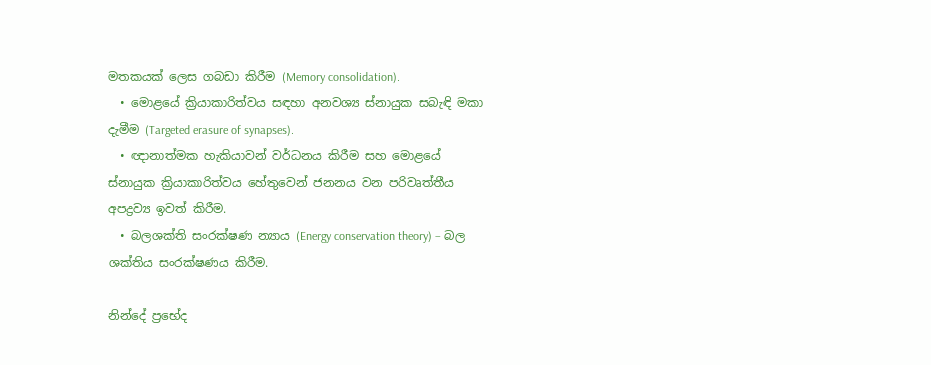මතකයක් ලෙස ගබඩා කිරීම (Memory consolidation).
  • මොළයේ ක්‍රියාකාරිත්වය සඳහා අනවශ්‍ය ස්නායුක සබැඳි මකා දැමීම (Targeted erasure of synapses).
  • ඥානාත්මක හැකියාවන් වර්ධනය කිරීම සහ මොළයේ ස්නායුක ක්‍රියාකාරිත්වය හේතුවෙන් ජනනය වන පරිවෘත්තීය අපද්‍රව්‍ය ඉවත් කිරීම.
  • බලශක්ති සංරක්ෂණ න්‍යාය (Energy conservation theory) – බල ශක්තිය සංරක්ෂණය කිරීම.

නින්දේ ප්‍රභේද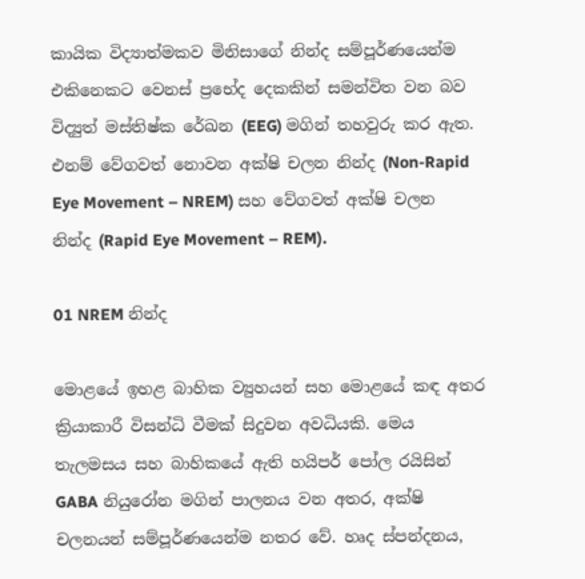කායික විද්‍යාත්මකව මිනිසාගේ නින්ද සම්පූර්ණයෙන්ම එකිනෙකට වෙනස් ප්‍රභේද දෙකකින් සමන්විත වන බව විද්‍යුත් මස්තිෂ්ක රේඛන (EEG) මගින් තහවුරු කර ඇත. එනම් වේගවත් නොවන අක්ෂි චලන නින්ද (Non-Rapid Eye Movement – NREM) සහ වේගවත් අක්ෂි චලන නින්ද (Rapid Eye Movement – REM).

01 NREM නින්ද

මොළයේ ඉහළ බාහික ව්‍යුහයන් සහ මොළයේ කඳ අතර ක්‍රියාකාරී විසන්ධි වීමක් සිදුවන අවධියකි. මෙය තැලමසය සහ බාහිකයේ ඇති හයිපර් පෝල රයිසින් GABA නියුරෝන මගින් පාලනය වන අතර, අක්ෂි චලනයන් සම්පූර්ණයෙන්ම නතර වේ. හෘද ස්පන්දනය,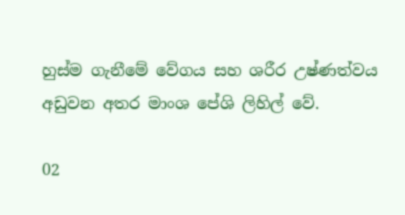හුස්ම ගැනීමේ වේගය සහ ශරීර උෂ්ණත්වය අඩුවන අතර මාංශ පේශි ලිහිල් වේ.

02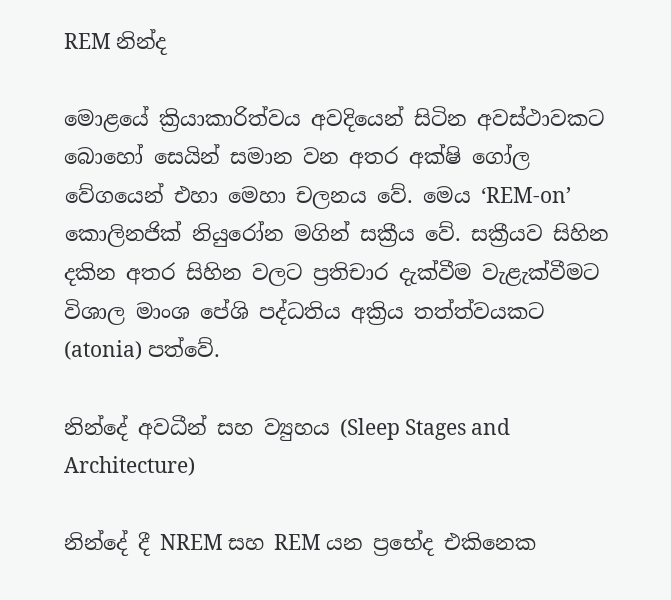REM නින්ද

මොළයේ ක්‍රියාකාරිත්වය අවදියෙන් සිටින අවස්ථාවකට බොහෝ සෙයින් සමාන වන අතර අක්ෂි ගෝල වේගයෙන් එහා මෙහා චලනය වේ. මෙය ‘REM-on’ කොලිනජික් නියුරෝන මගින් සක්‍රීය වේ. සක්‍රීයව සිහින දකින අතර සිහින වලට ප්‍රතිචාර දැක්වීම වැළැක්වීමට විශාල මාංශ පේශි පද්ධතිය අක්‍රිය තත්ත්වයකට (atonia) පත්වේ.

නින්දේ අවධීන් සහ ව්‍යුහය (Sleep Stages and Architecture)

නින්දේ දී NREM සහ REM යන ප්‍රභේද එකිනෙක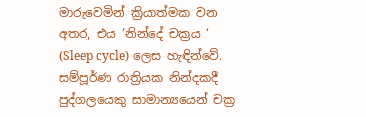මාරුවෙමින් ක්‍රියාත්මක වන අතර, එය ‘නින්දේ චක්‍රය ‘ (Sleep cycle) ලෙස හැඳින්වේ. සම්පූර්ණ රාත්‍රියක නින්දකදී පුද්ගලයෙකු සාමාන්‍යයෙන් චක්‍ර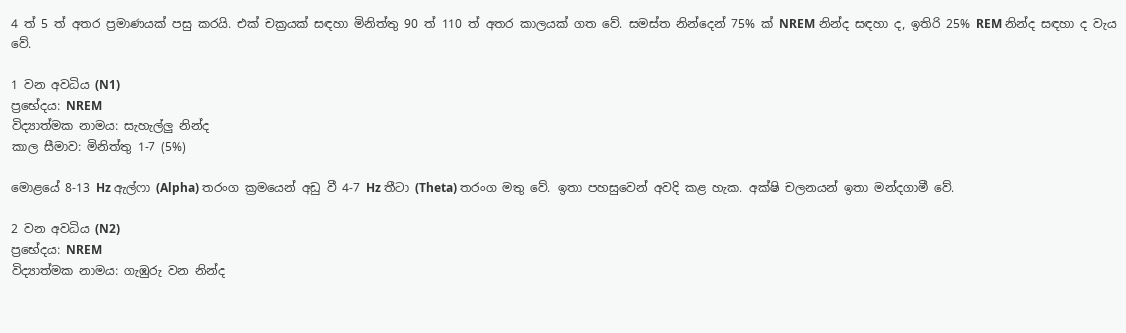4 ත් 5 ත් අතර ප්‍රමාණයක් පසු කරයි. එක් චක්‍රයක් සඳහා මිනිත්තු 90 ත් 110 ත් අතර කාලයක් ගත වේ. සමස්ත නින්දෙන් 75% ක් NREM නින්ද සඳහා ද, ඉතිරි 25% REM නින්ද සඳහා ද වැය වේ.

1 වන අවධිය (N1)
ප්‍රභේදය: NREM
විද්‍යාත්මක නාමය: සැහැල්ලු නින්ද
කාල සීමාව: මිනිත්තු 1-7 (5%)

මොළයේ 8-13 Hz ඇල්ෆා (Alpha) තරංග ක්‍රමයෙන් අඩු වී 4-7 Hz තීටා (Theta) තරංග මතු වේ. ඉතා පහසුවෙන් අවදි කළ හැක. අක්ෂි චලනයන් ඉතා මන්දගාමී වේ.

2 වන අවධිය (N2)
ප්‍රභේදය: NREM
විද්‍යාත්මක නාමය: ගැඹුරු වන නින්ද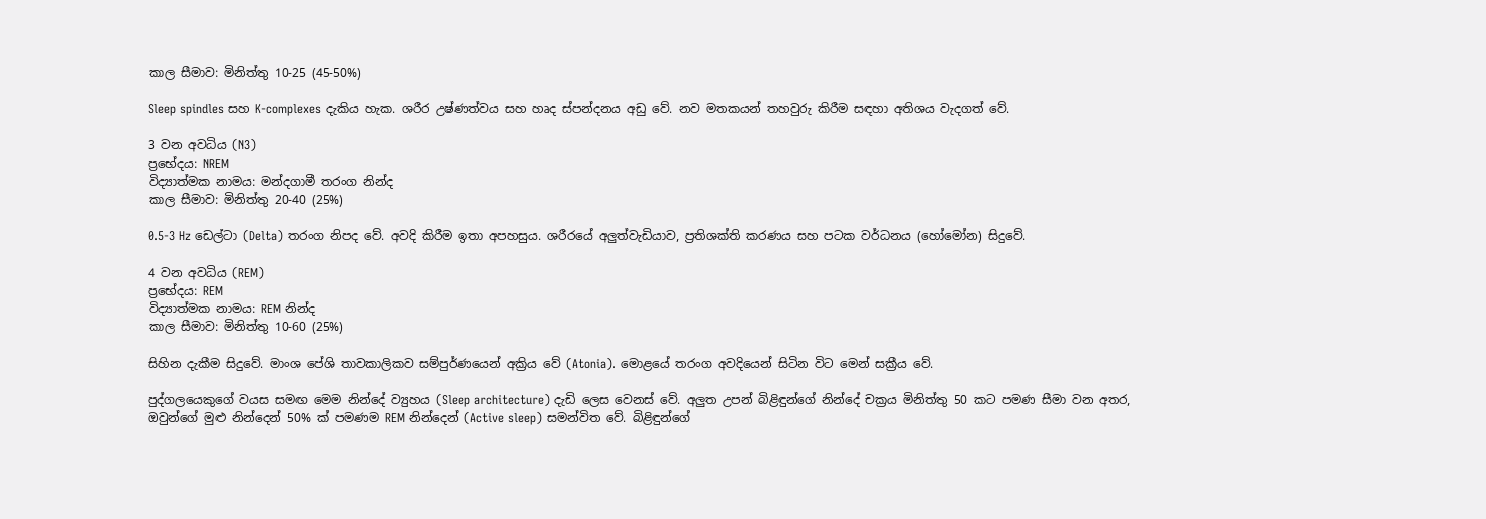කාල සීමාව: මිනිත්තු 10-25 (45-50%)

Sleep spindles සහ K-complexes දැකිය හැක. ශරීර උෂ්ණත්වය සහ හෘද ස්පන්දනය අඩු වේ. නව මතකයන් තහවුරු කිරීම සඳහා අතිශය වැදගත් වේ.

3 වන අවධිය (N3)
ප්‍රභේදය: NREM
විද්‍යාත්මක නාමය: මන්දගාමී තරංග නින්ද
කාල සීමාව: මිනිත්තු 20-40 (25%)

0.5-3 Hz ඩෙල්ටා (Delta) තරංග නිපද වේ. අවදි කිරීම ඉතා අපහසුය. ශරීරයේ අලුත්වැඩියාව, ප්‍රතිශක්ති කරණය සහ පටක වර්ධනය (හෝමෝන) සිදුවේ.

4 වන අවධිය (REM)
ප්‍රභේදය: REM
විද්‍යාත්මක නාමය: REM නින්ද
කාල සීමාව: මිනිත්තු 10-60 (25%)

සිහින දැකීම සිදුවේ. මාංශ පේශි තාවකාලිකව සම්පුර්ණයෙන් අක්‍රිය වේ (Atonia). මොළයේ තරංග අවදියෙන් සිටින විට මෙන් සක්‍රීය වේ.

පුද්ගලයෙකුගේ වයස සමඟ මෙම නින්දේ ව්‍යුහය (Sleep architecture) දැඩි ලෙස වෙනස් වේ. අලුත උපන් බිළිඳුන්ගේ නින්දේ චක්‍රය මිනිත්තු 50 කට පමණ සීමා වන අතර, ඔවුන්ගේ මුළු නින්දෙන් 50% ක් පමණම REM නින්දෙන් (Active sleep) සමන්විත වේ. බිළිඳුන්ගේ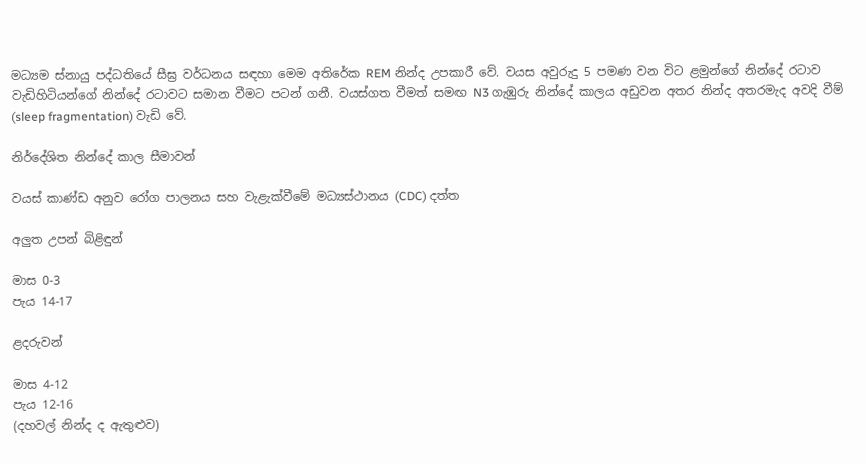මධ්‍යම ස්නායු පද්ධතියේ සීඝ්‍ර වර්ධනය සඳහා මෙම අතිරේක REM නින්ද උපකාරී වේ. වයස අවුරුදු 5 පමණ වන විට ළමුන්ගේ නින්දේ රටාව වැඩිහිටියන්ගේ නින්දේ රටාවට සමාන වීමට පටන් ගනී. වයස්ගත වීමත් සමඟ N3 ගැඹුරු නින්දේ කාලය අඩුවන අතර නින්ද අතරමැද අවදි වීම් (sleep fragmentation) වැඩි වේ.

නිර්දේශිත නින්දේ කාල සීමාවන්

වයස් කාණ්ඩ අනුව රෝග පාලනය සහ වැළැක්වීමේ මධ්‍යස්ථානය (CDC) දත්ත

අලුත උපන් බිළිඳුන්

මාස 0-3
පැය 14-17

ළදරුවන්

මාස 4-12
පැය 12-16
(දහවල් නින්ද ද ඇතුළුව)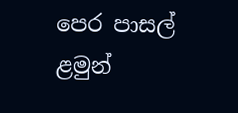පෙර පාසල් ළමුන්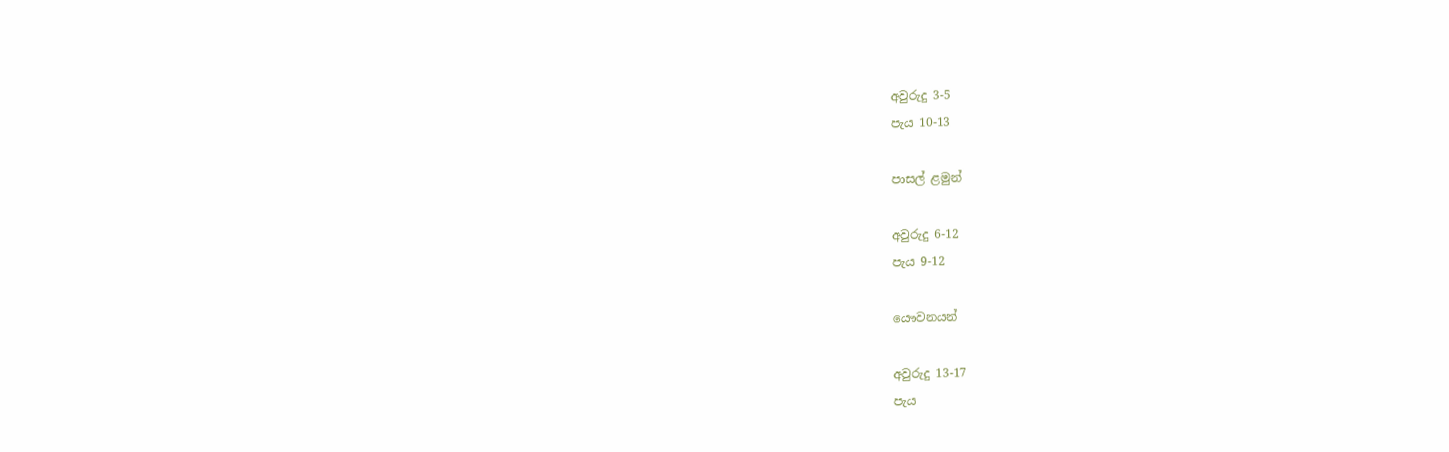අවුරුදු 3-5
පැය 10-13

පාසල් ළමුන්

අවුරුදු 6-12
පැය 9-12

යෞවනයන්

අවුරුදු 13-17
පැය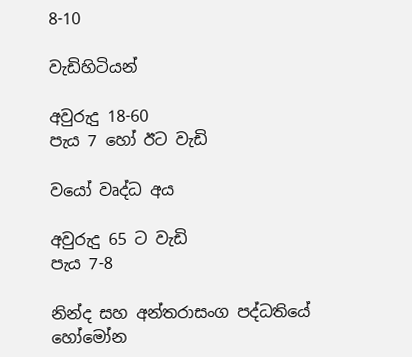8-10

වැඩිහිටියන්

අවුරුදු 18-60
පැය 7 හෝ ඊට වැඩි

වයෝ වෘද්ධ අය

අවුරුදු 65 ට වැඩි
පැය 7-8

නින්ද සහ අන්තරාසංග පද්ධතියේ හෝමෝන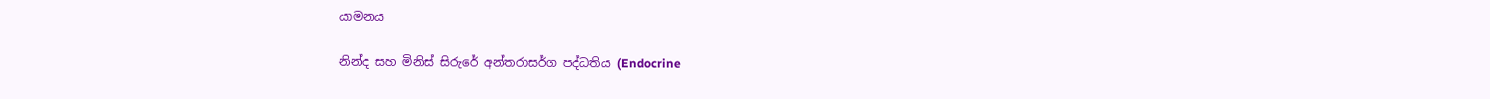යාමනය

නින්ද සහ මිනිස් සිරුරේ අන්තරාසර්ග පද්ධතිය (Endocrine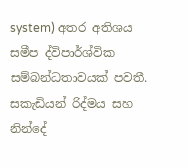system) අතර අතිශය සමීප ද්විපාර්ශ්වික සම්බන්ධතාවයක් පවතී. සකැඩියන් රිද්මය සහ නින්දේ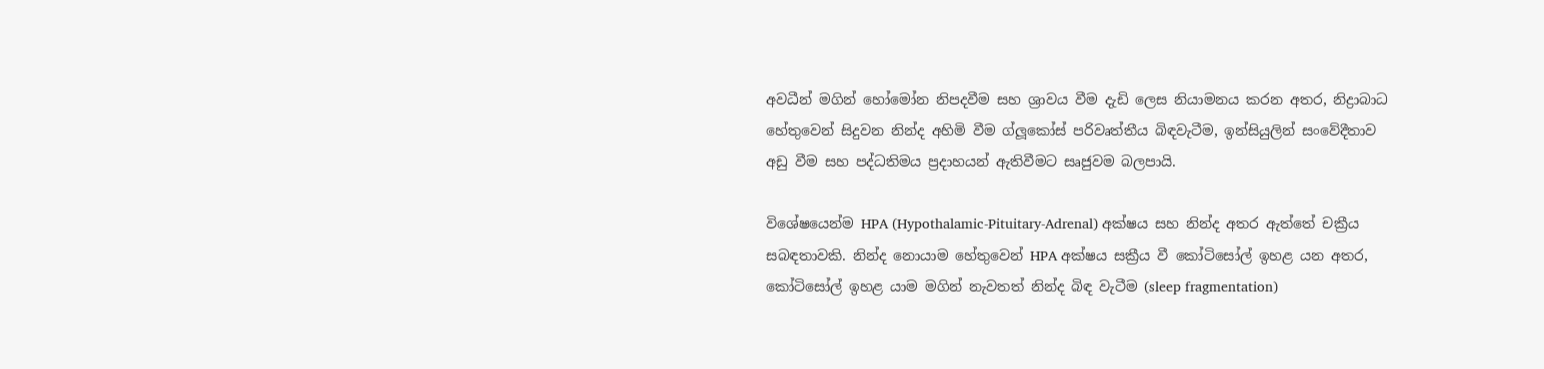අවධීන් මගින් හෝමෝන නිපදවීම සහ ශ්‍රාවය වීම දැඩි ලෙස නියාමනය කරන අතර, නිද්‍රාබාධ හේතුවෙන් සිදුවන නින්ද අහිමි වීම ග්ලූකෝස් පරිවෘත්තීය බිඳවැටීම, ඉන්සියුලින් සංවේදීතාව අඩු වීම සහ පද්ධතිමය ප්‍රදාහයන් ඇතිවීමට සෘජුවම බලපායි.

විශේෂයෙන්ම HPA (Hypothalamic-Pituitary-Adrenal) අක්ෂය සහ නින්ද අතර ඇත්තේ චක්‍රීය සබඳතාවකි. නින්ද නොයාම හේතුවෙන් HPA අක්ෂය සක්‍රීය වී කෝටිසෝල් ඉහළ යන අතර, කෝටිසෝල් ඉහළ යාම මගින් නැවතත් නින්ද බිඳ වැටීම (sleep fragmentation)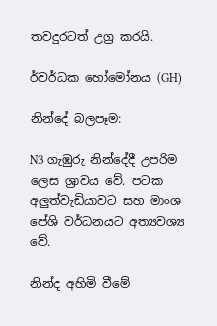තවදුරටත් උග්‍ර කරයි.

ර්වර්ධක හෝමෝනය (GH)

නින්දේ බලපෑම:

N3 ගැඹුරු නින්දේදී උපරිම ලෙස ශ්‍රාවය වේ. පටක අලුත්වැඩියාවට සහ මාංශ පේශි වර්ධනයට අත්‍යවශ්‍ය වේ.

නින්ද අහිමි වීමේ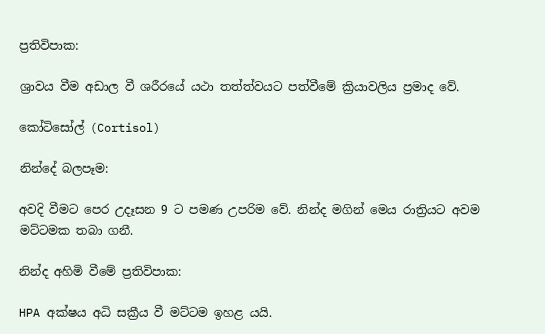ප්‍රතිවිපාක:

ශ්‍රාවය වීම අඩාල වී ශරීරයේ යථා තත්ත්වයට පත්වීමේ ක්‍රියාවලිය ප්‍රමාද වේ.

කෝටිසෝල් (Cortisol)

නින්දේ බලපෑම:

අවදි වීමට පෙර උදෑසන 9 ට පමණ උපරිම වේ. නින්ද මගින් මෙය රාත්‍රියට අවම මට්ටමක තබා ගනී.

නින්ද අහිමි වීමේ ප්‍රතිවිපාක:

HPA අක්ෂය අධි සක්‍රීය වී මට්ටම ඉහළ යයි.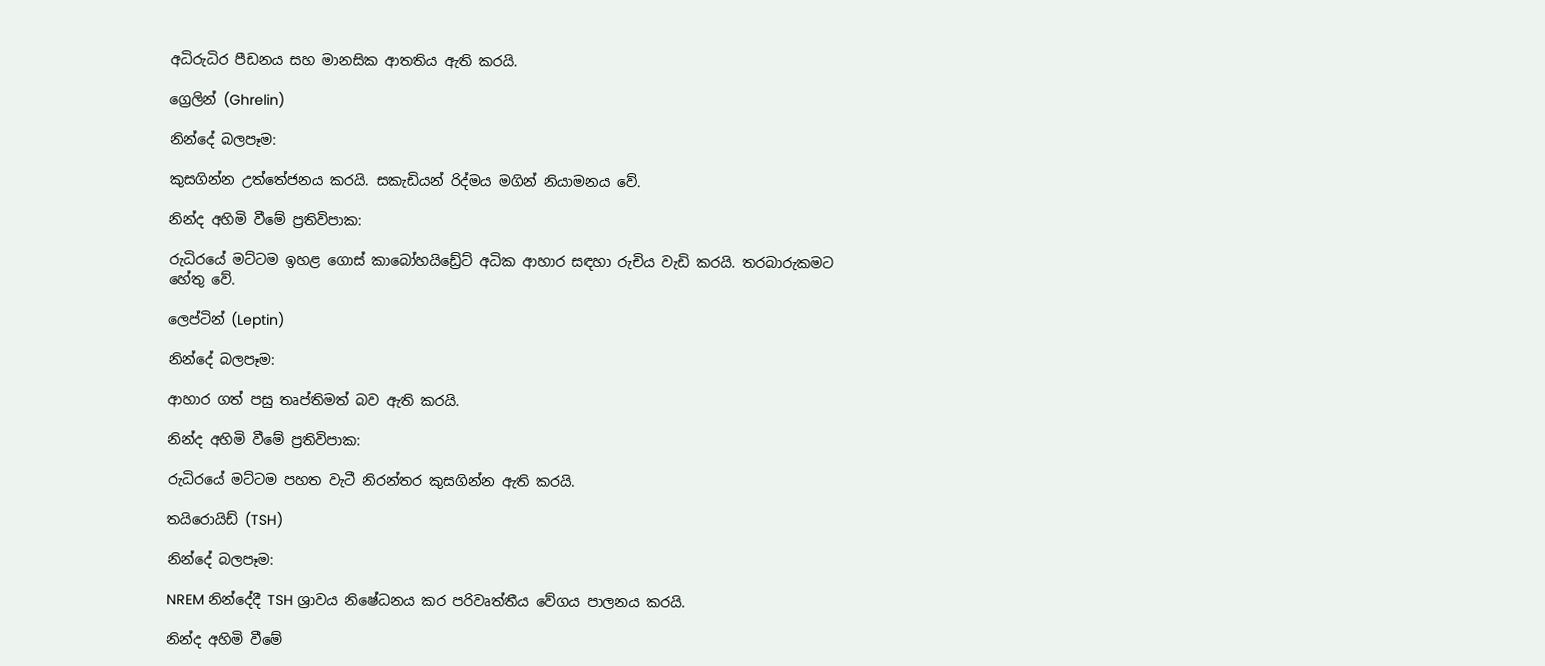අධිරුධිර පීඩනය සහ මානසික ආතතිය ඇති කරයි.

ග්‍රෙලින් (Ghrelin)

නින්දේ බලපෑම:

කුසගින්න උත්තේජනය කරයි. සකැඩියන් රිද්මය මගින් නියාමනය වේ.

නින්ද අහිමි වීමේ ප්‍රතිවිපාක:

රුධිරයේ මට්ටම ඉහළ ගොස් කාබෝහයිඩ්‍රේට් අධික ආහාර සඳහා රුචිය වැඩි කරයි. තරබාරුකමට හේතු වේ.

ලෙප්ටින් (Leptin)

නින්දේ බලපෑම:

ආහාර ගත් පසු තෘප්තිමත් බව ඇති කරයි.

නින්ද අහිමි වීමේ ප්‍රතිවිපාක:

රුධිරයේ මට්ටම පහත වැටී නිරන්තර කුසගින්න ඇති කරයි.

තයිරොයිඩ් (TSH)

නින්දේ බලපෑම:

NREM නින්දේදී TSH ශ්‍රාවය නිෂේධනය කර පරිවෘත්තීය වේගය පාලනය කරයි.

නින්ද අහිමි වීමේ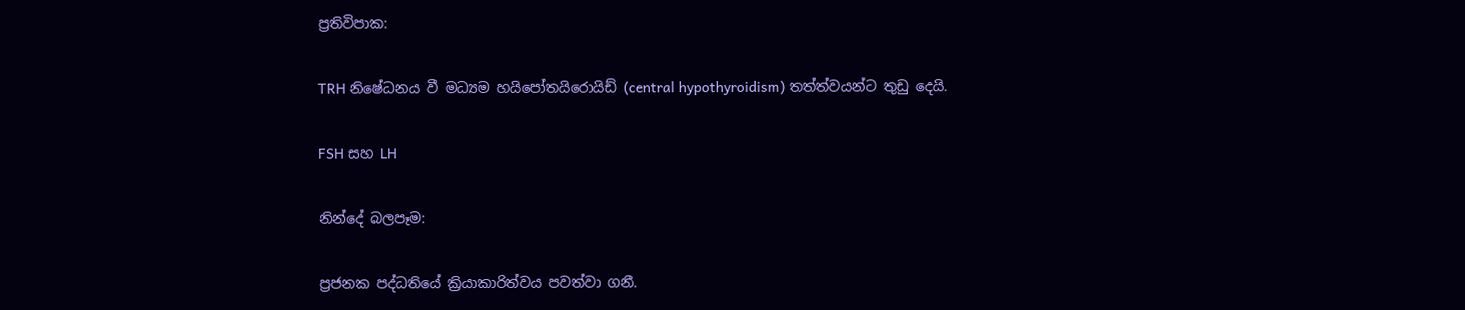ප්‍රතිවිපාක:

TRH නිෂේධනය වී මධ්‍යම හයිපෝතයිරොයිඩ් (central hypothyroidism) තත්ත්වයන්ට තුඩු දෙයි.

FSH සහ LH

නින්දේ බලපෑම:

ප්‍රජනක පද්ධතියේ ක්‍රියාකාරිත්වය පවත්වා ගනී.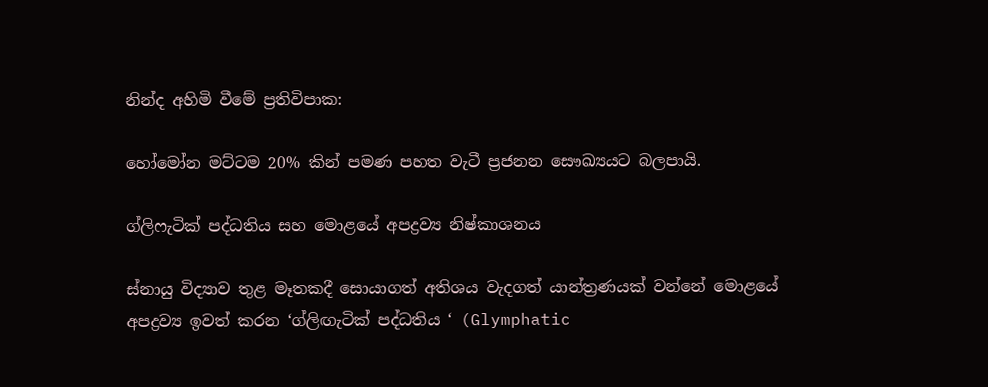නින්ද අහිමි වීමේ ප්‍රතිවිපාක:

හෝමෝන මට්ටම 20% කින් පමණ පහත වැටී ප්‍රජනන සෞඛ්‍යයට බලපායි.

ග්ලිෆැටික් පද්ධතිය සහ මොළයේ අපද්‍රව්‍ය නිෂ්කාශනය

ස්නායු විද්‍යාව තුළ මෑතකදී සොයාගත් අතිශය වැදගත් යාන්ත්‍රණයක් වන්නේ මොළයේ අපද්‍රව්‍ය ඉවත් කරන ‘ග්ලිඟැටික් පද්ධතිය ‘ (Glymphatic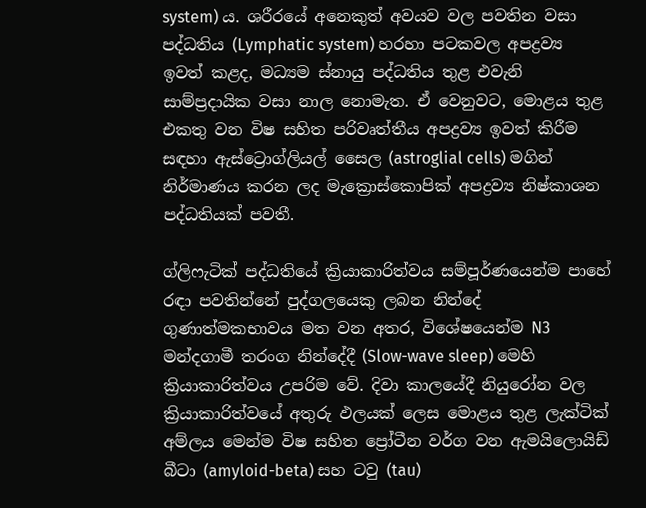system) ය. ශරීරයේ අනෙකුත් අවයව වල පවතින වසා පද්ධතිය (Lymphatic system) හරහා පටකවල අපද්‍රව්‍ය ඉවත් කළද, මධ්‍යම ස්නායු පද්ධතිය තුළ එවැනි සාම්ප්‍රදායික වසා නාල නොමැත. ඒ වෙනුවට, මොළය තුළ එකතු වන විෂ සහිත පරිවෘත්තීය අපද්‍රව්‍ය ඉවත් කිරීම සඳහා ඇස්ට්‍රොග්ලියල් සෛල (astroglial cells) මගින් නිර්මාණය කරන ලද මැක්‍රොස්කොපික් අපද්‍රව්‍ය නිෂ්කාශන පද්ධතියක් පවතී.

ග්ලිෆැටික් පද්ධතියේ ක්‍රියාකාරිත්වය සම්පූර්ණයෙන්ම පාහේ රඳා පවතින්නේ පුද්ගලයෙකු ලබන නින්දේ ගුණාත්මකභාවය මත වන අතර, විශේෂයෙන්ම N3 මන්දගාමී තරංග නින්දේදී (Slow-wave sleep) මෙහි ක්‍රියාකාරිත්වය උපරිම වේ. දිවා කාලයේදී නියුරෝන වල ක්‍රියාකාරිත්වයේ අතුරු ඵලයක් ලෙස මොළය තුළ ලැක්ටික් අම්ලය මෙන්ම විෂ සහිත ප්‍රෝටීන වර්ග වන ඇමයිලොයිඩ් බීටා (amyloid-beta) සහ ටවු (tau)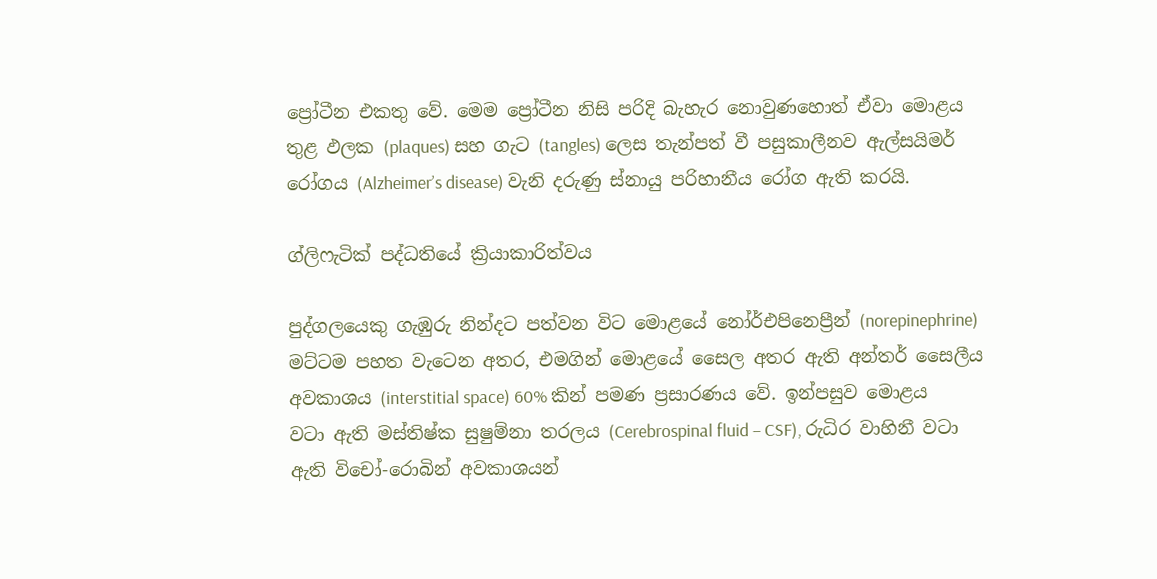ප්‍රෝටීන එකතු වේ. මෙම ප්‍රෝටීන නිසි පරිදි බැහැර නොවුණහොත් ඒවා මොළය තුළ ඵලක (plaques) සහ ගැට (tangles) ලෙස තැන්පත් වී පසුකාලීනව ඇල්සයිමර් රෝගය (Alzheimer’s disease) වැනි දරුණු ස්නායු පරිහානීය රෝග ඇති කරයි.

ග්ලිෆැටික් පද්ධතියේ ක්‍රියාකාරිත්වය

පුද්ගලයෙකු ගැඹුරු නින්දට පත්වන විට මොළයේ නෝර්එපිනෙප්‍රීන් (norepinephrine) මට්ටම පහත වැටෙන අතර, එමගින් මොළයේ සෛල අතර ඇති අන්තර් සෛලීය අවකාශය (interstitial space) 60% කින් පමණ ප්‍රසාරණය වේ. ඉන්පසුව මොළය වටා ඇති මස්තිෂ්ක සුෂුම්නා තරලය (Cerebrospinal fluid – CSF), රුධිර වාහිනී වටා ඇති විචෝ-රොබින් අවකාශයන්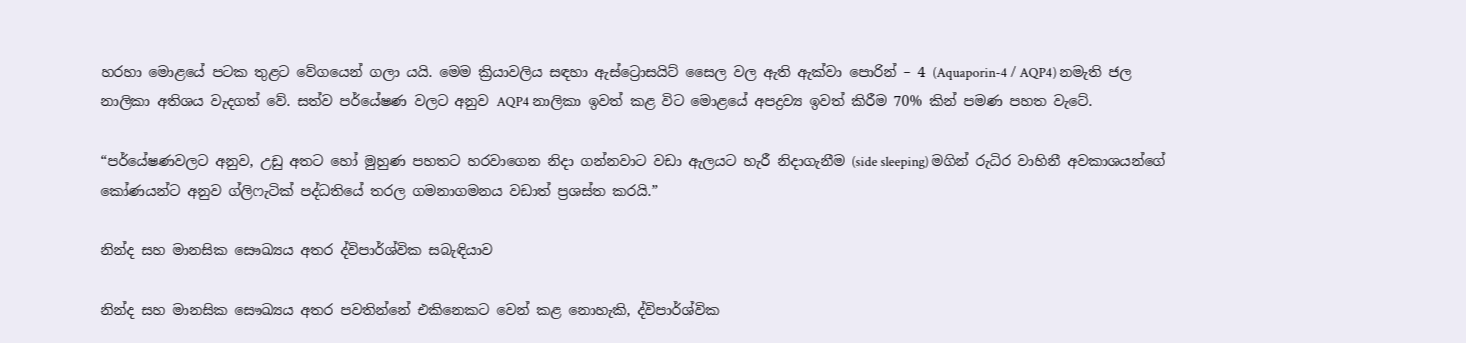හරහා මොළයේ පටක තුළට වේගයෙන් ගලා යයි. මෙම ක්‍රියාවලිය සඳහා ඇස්ට්‍රොසයිට් සෛල වල ඇති ඇක්වා පොරින් – 4 (Aquaporin-4 / AQP4) නමැති ජල නාලිකා අතිශය වැදගත් වේ. සත්ව පර්යේෂණ වලට අනුව AQP4 නාලිකා ඉවත් කළ විට මොළයේ අපද්‍රව්‍ය ඉවත් කිරීම 70% කින් පමණ පහත වැටේ.

“පර්යේෂණවලට අනුව, උඩු අතට හෝ මුහුණ පහතට හරවාගෙන නිදා ගන්නවාට වඩා ඇලයට හැරී නිදාගැනීම (side sleeping) මගින් රුධිර වාහිනී අවකාශයන්ගේ කෝණයන්ට අනුව ග්ලිෆැටික් පද්ධතියේ තරල ගමනාගමනය වඩාත් ප්‍රශස්ත කරයි.”

නින්ද සහ මානසික සෞඛ්‍යය අතර ද්විපාර්ශ්වික සබැඳියාව

නින්ද සහ මානසික සෞඛ්‍යය අතර පවතින්නේ එකිනෙකට වෙන් කළ නොහැකි, ද්විපාර්ශ්වික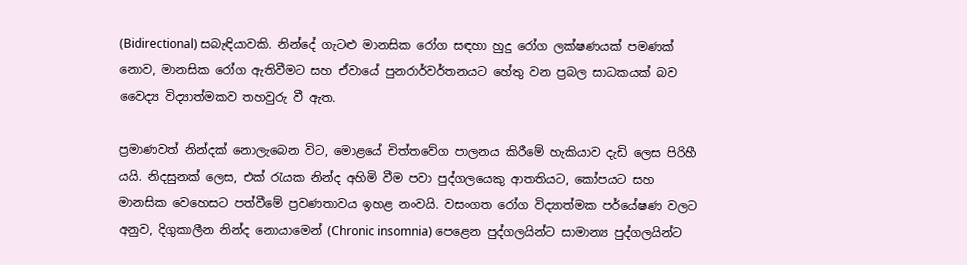(Bidirectional) සබැඳියාවකි. නින්දේ ගැටළු මානසික රෝග සඳහා හුදු රෝග ලක්ෂණයක් පමණක් නොව, මානසික රෝග ඇතිවීමට සහ ඒවායේ පුනරාර්වර්තනයට හේතු වන ප්‍රබල සාධකයක් බව වෛද්‍ය විද්‍යාත්මකව තහවුරු වී ඇත.

ප්‍රමාණවත් නින්දක් නොලැබෙන විට, මොළයේ චිත්තවේග පාලනය කිරීමේ හැකියාව දැඩි ලෙස පිරිහී යයි. නිදසුනක් ලෙස, එක් රැයක නින්ද අහිමි වීම පවා පුද්ගලයෙකු ආතතියට, කෝපයට සහ මානසික වෙහෙසට පත්වීමේ ප්‍රවණතාවය ඉහළ නංවයි. වසංගත රෝග විද්‍යාත්මක පර්යේෂණ වලට අනුව, දිගුකාලීන නින්ද නොයාමෙන් (Chronic insomnia) පෙළෙන පුද්ගලයින්ට සාමාන්‍ය පුද්ගලයින්ට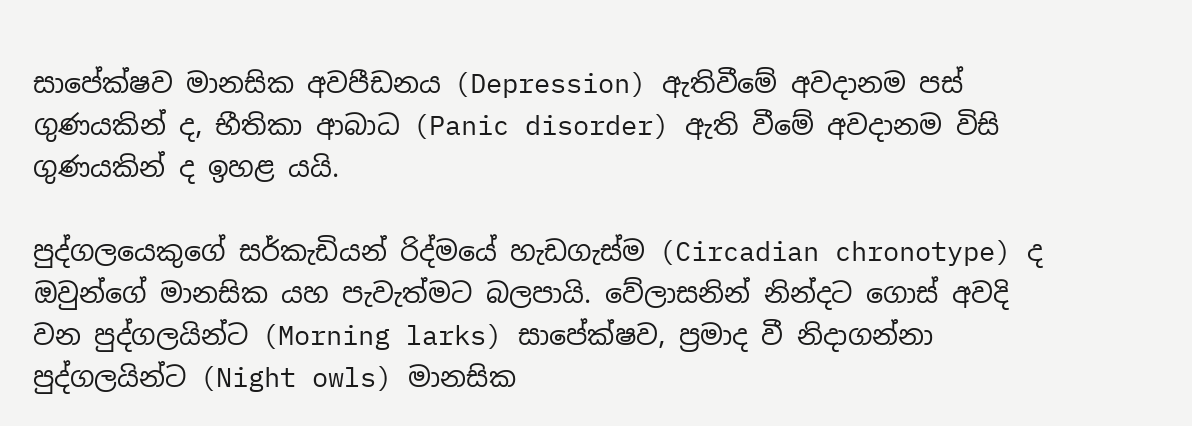සාපේක්ෂව මානසික අවපීඩනය (Depression) ඇතිවීමේ අවදානම පස් ගුණයකින් ද, භීතිකා ආබාධ (Panic disorder) ඇති වීමේ අවදානම විසි ගුණයකින් ද ඉහළ යයි.

පුද්ගලයෙකුගේ සර්කැඩියන් රිද්මයේ හැඩගැස්ම (Circadian chronotype) ද ඔවුන්ගේ මානසික යහ පැවැත්මට බලපායි. වේලාසනින් නින්දට ගොස් අවදි වන පුද්ගලයින්ට (Morning larks) සාපේක්ෂව, ප්‍රමාද වී නිදාගන්නා පුද්ගලයින්ට (Night owls) මානසික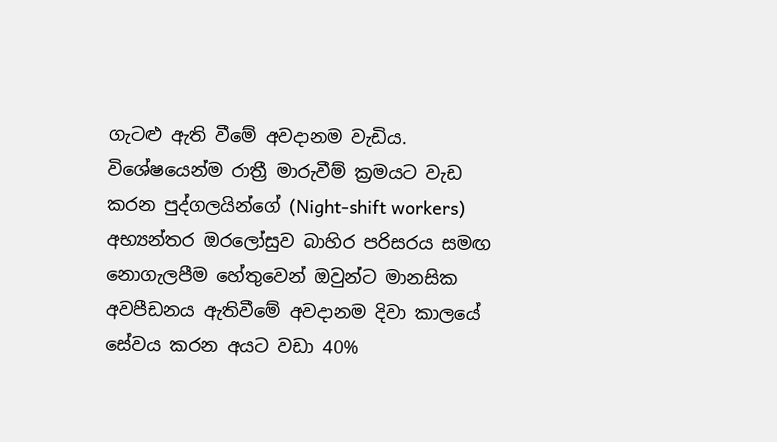ගැටළු ඇති වීමේ අවදානම වැඩිය. විශේෂයෙන්ම රාත්‍රී මාරුවීම් ක්‍රමයට වැඩ කරන පුද්ගලයින්ගේ (Night-shift workers) අභ්‍යන්තර ඔරලෝසුව බාහිර පරිසරය සමඟ නොගැලපීම හේතුවෙන් ඔවුන්ට මානසික අවපීඩනය ඇතිවීමේ අවදානම දිවා කාලයේ සේවය කරන අයට වඩා 40%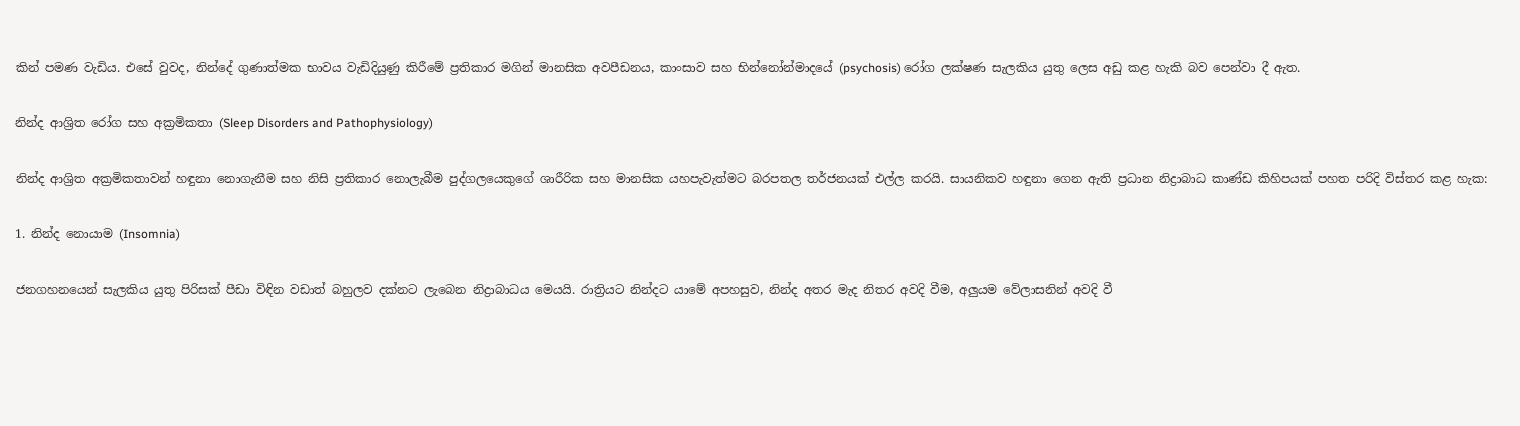කින් පමණ වැඩිය. එසේ වුවද, නින්දේ ගුණාත්මක භාවය වැඩිදියුණු කිරීමේ ප්‍රතිකාර මගින් මානසික අවපීඩනය, කාංසාව සහ භින්නෝන්මාදයේ (psychosis) රෝග ලක්ෂණ සැලකිය යුතු ලෙස අඩු කළ හැකි බව පෙන්වා දී ඇත.

නින්ද ආශ්‍රිත රෝග සහ අක්‍රමිකතා (Sleep Disorders and Pathophysiology)

නින්ද ආශ්‍රිත අක්‍රමිකතාවන් හඳුනා නොගැනීම සහ නිසි ප්‍රතිකාර නොලැබීම පුද්ගලයෙකුගේ ශාරීරික සහ මානසික යහපැවැත්මට බරපතල තර්ජනයක් එල්ල කරයි. සායනිකව හඳුනා ගෙන ඇති ප්‍රධාන නිද්‍රාබාධ කාණ්ඩ කිහිපයක් පහත පරිදි විස්තර කළ හැක:

1. නින්ද නොයාම (Insomnia)

ජනගහනයෙන් සැලකිය යුතු පිරිසක් පීඩා විඳින වඩාත් බහුලව දක්නට ලැබෙන නිද්‍රාබාධය මෙයයි. රාත්‍රියට නින්දට යාමේ අපහසුව, නින්ද අතර මැද නිතර අවදි වීම, අලුයම වේලාසනින් අවදි වී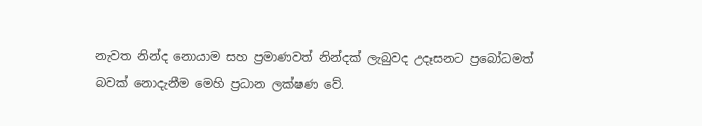නැවත නින්ද නොයාම සහ ප්‍රමාණවත් නින්දක් ලැබුවද උදෑසනට ප්‍රබෝධමත් බවක් නොදැනීම මෙහි ප්‍රධාන ලක්ෂණ වේ.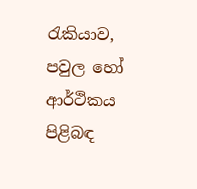රැකියාව, පවුල හෝ ආර්ථිකය පිළිබඳ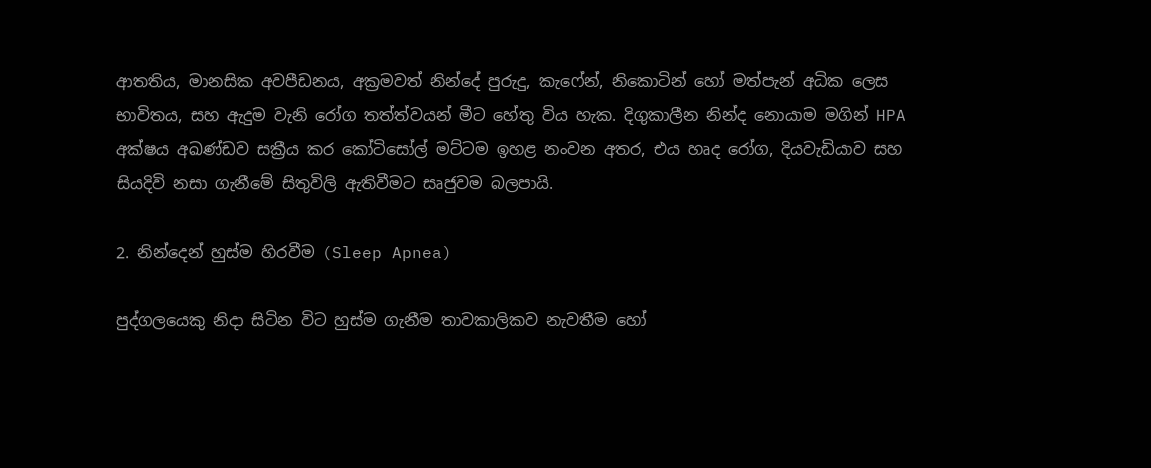ආතතිය, මානසික අවපීඩනය, අක්‍රමවත් නින්දේ පුරුදු, කැෆේන්, නිකොටින් හෝ මත්පැන් අධික ලෙස භාවිතය, සහ ඇදුම වැනි රෝග තත්ත්වයන් මීට හේතු විය හැක. දිගුකාලීන නින්ද නොයාම මගින් HPA අක්ෂය අඛණ්ඩව සක්‍රීය කර කෝටිසෝල් මට්ටම ඉහළ නංවන අතර, එය හෘද රෝග, දියවැඩියාව සහ සියදිවි නසා ගැනීමේ සිතුවිලි ඇතිවීමට සෘජුවම බලපායි.

2. නින්දෙන් හුස්ම හිරවීම (Sleep Apnea)

පුද්ගලයෙකු නිදා සිටින විට හුස්ම ගැනීම තාවකාලිකව නැවතීම හෝ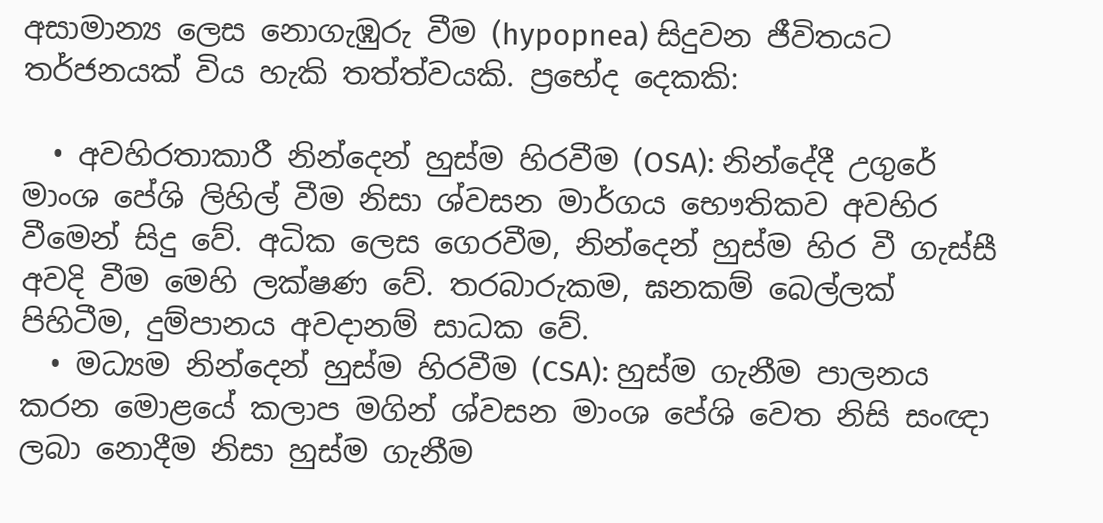අසාමාන්‍ය ලෙස නොගැඹුරු වීම (hypopnea) සිදුවන ජීවිතයට තර්ජනයක් විය හැකි තත්ත්වයකි. ප්‍රභේද දෙකකි:

  • අවහිරතාකාරී නින්දෙන් හුස්ම හිරවීම (OSA): නින්දේදී උගුරේ මාංශ පේශි ලිහිල් වීම නිසා ශ්වසන මාර්ගය භෞතිකව අවහිර වීමෙන් සිදු වේ. අධික ලෙස ගෙරවීම, නින්දෙන් හුස්ම හිර වී ගැස්සී අවදි වීම මෙහි ලක්ෂණ වේ. තරබාරුකම, ඝනකම් බෙල්ලක් පිහිටීම, දුම්පානය අවදානම් සාධක වේ.
  • මධ්‍යම නින්දෙන් හුස්ම හිරවීම (CSA): හුස්ම ගැනීම පාලනය කරන මොළයේ කලාප මගින් ශ්වසන මාංශ පේශි වෙත නිසි සංඥා ලබා නොදීම නිසා හුස්ම ගැනීම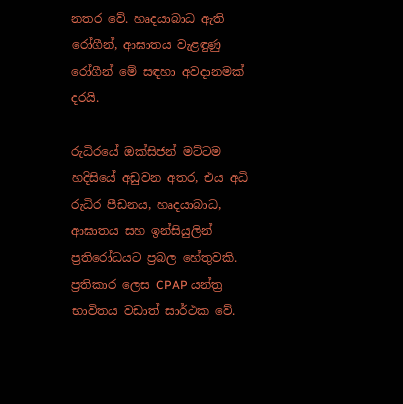නතර වේ. හෘදයාබාධ ඇති රෝගීන්, ආඝාතය වැළඳුණු රෝගීන් මේ සඳහා අවදානමක් දරයි.

රුධිරයේ ඔක්සිජන් මට්ටම හදිසියේ අඩුවන අතර, එය අධි රුධිර පීඩනය, හෘදයාබාධ, ආඝාතය සහ ඉන්සියුලින් ප්‍රතිරෝධයට ප්‍රබල හේතුවකි. ප්‍රතිකාර ලෙස CPAP යන්ත්‍ර භාවිතය වඩාත් සාර්ථක වේ.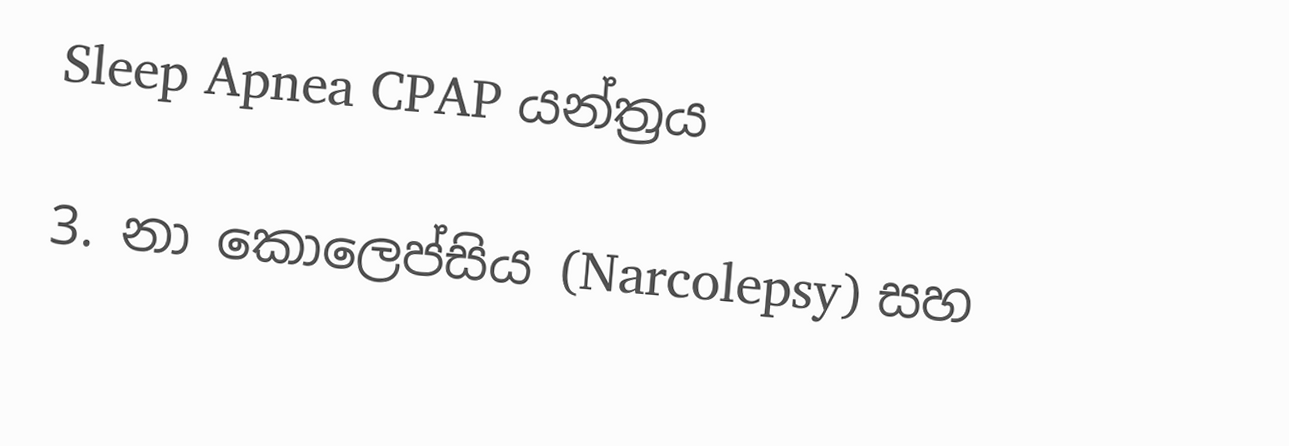Sleep Apnea CPAP යන්ත්‍රය

3. නා කොලෙප්සිය (Narcolepsy) සහ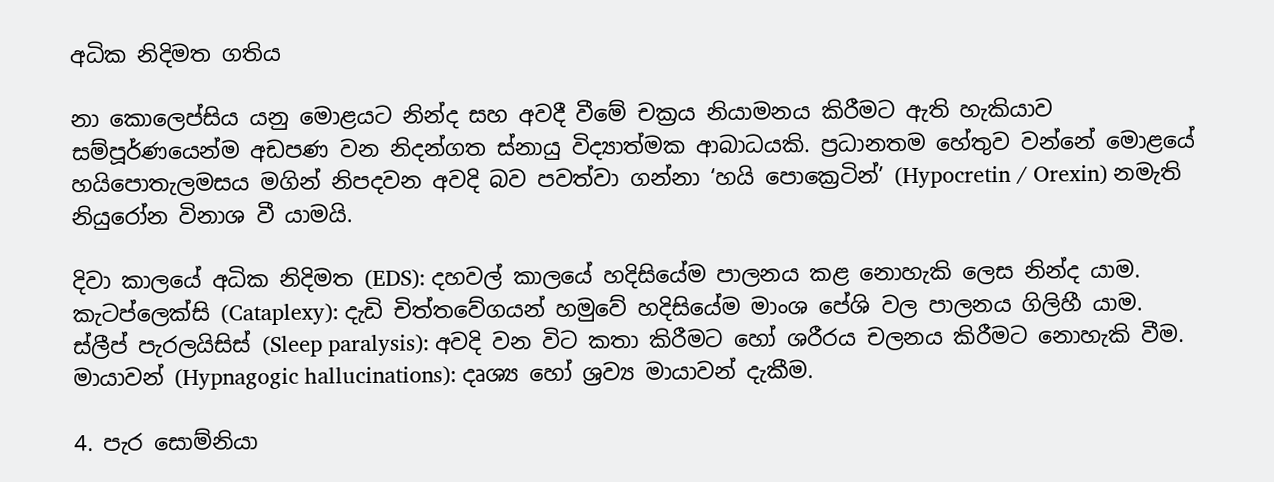අධික නිදිමත ගතිය

නා කොලෙප්සිය යනු මොළයට නින්ද සහ අවදී වීමේ චක්‍රය නියාමනය කිරීමට ඇති හැකියාව සම්පූර්ණයෙන්ම අඩපණ වන නිදන්ගත ස්නායු විද්‍යාත්මක ආබාධයකි. ප්‍රධානතම හේතුව වන්නේ මොළයේ හයිපොතැලමසය මගින් නිපදවන අවදි බව පවත්වා ගන්නා ‘හයි පොක්‍රෙටින්’ (Hypocretin / Orexin) නමැති නියුරෝන විනාශ වී යාමයි.

දිවා කාලයේ අධික නිදිමත (EDS): දහවල් කාලයේ හදිසියේම පාලනය කළ නොහැකි ලෙස නින්ද යාම.
කැටප්ලෙක්සි (Cataplexy): දැඩි චිත්තවේගයන් හමුවේ හදිසියේම මාංශ පේශි වල පාලනය ගිලිහී යාම.
ස්ලීප් පැරලයිසිස් (Sleep paralysis): අවදි වන විට කතා කිරීමට හෝ ශරීරය චලනය කිරීමට නොහැකි වීම.
මායාවන් (Hypnagogic hallucinations): දෘශ්‍ය හෝ ශ්‍රව්‍ය මායාවන් දැකීම.

4. පැර සොම්නියා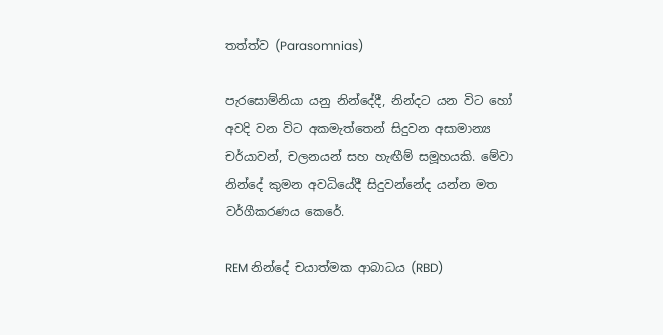තත්ත්ව (Parasomnias)

පැරසොම්නියා යනු නින්දේදී, නින්දට යන විට හෝ අවදි වන විට අකමැත්තෙන් සිදුවන අසාමාන්‍ය චර්යාවන්, චලනයන් සහ හැඟීම් සමූහයකි. මේවා නින්දේ කුමන අවධියේදී සිදුවන්නේද යන්න මත වර්ගීකරණය කෙරේ.

REM නින්දේ චයාත්මක ආබාධය (RBD)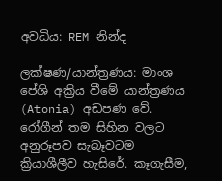අවධිය: REM නින්ද

ලක්ෂණ/යාන්ත්‍රණය: මාංශ පේශි අක්‍රිය වීමේ යාන්ත්‍රණය (Atonia) අඩපණ වේ. රෝගීන් තම සිහින වලට අනුරූපව සැබෑවටම ක්‍රියාශීලීව හැසිරේ. කෑගැසීම,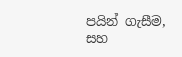පයින් ගැසීම, සහ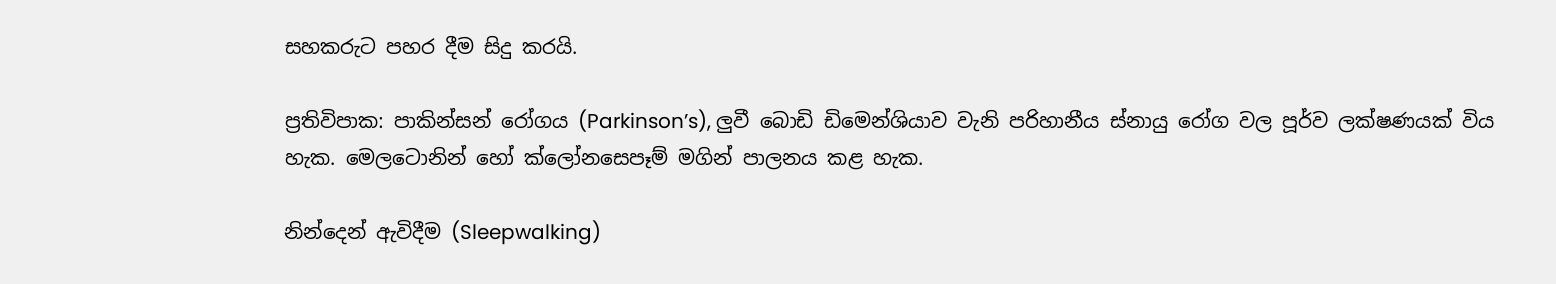සහකරුට පහර දීම සිදු කරයි.

ප්‍රතිවිපාක: පාකින්සන් රෝගය (Parkinson’s), ලුවී බොඩි ඩිමෙන්ශියාව වැනි පරිහානීය ස්නායු රෝග වල පූර්ව ලක්ෂණයක් විය හැක. මෙලටොනින් හෝ ක්ලෝනසෙපෑම් මගින් පාලනය කළ හැක.

නින්දෙන් ඇවිදීම (Sleepwalking)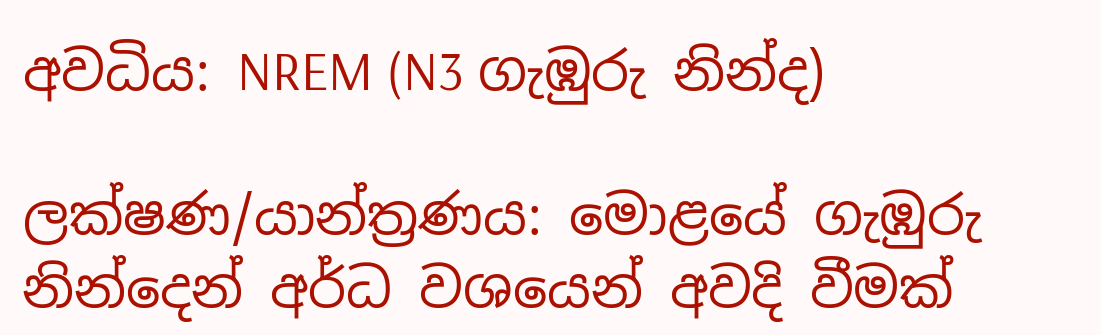අවධිය: NREM (N3 ගැඹුරු නින්ද)

ලක්ෂණ/යාන්ත්‍රණය: මොළයේ ගැඹුරු නින්දෙන් අර්ධ වශයෙන් අවදි වීමක්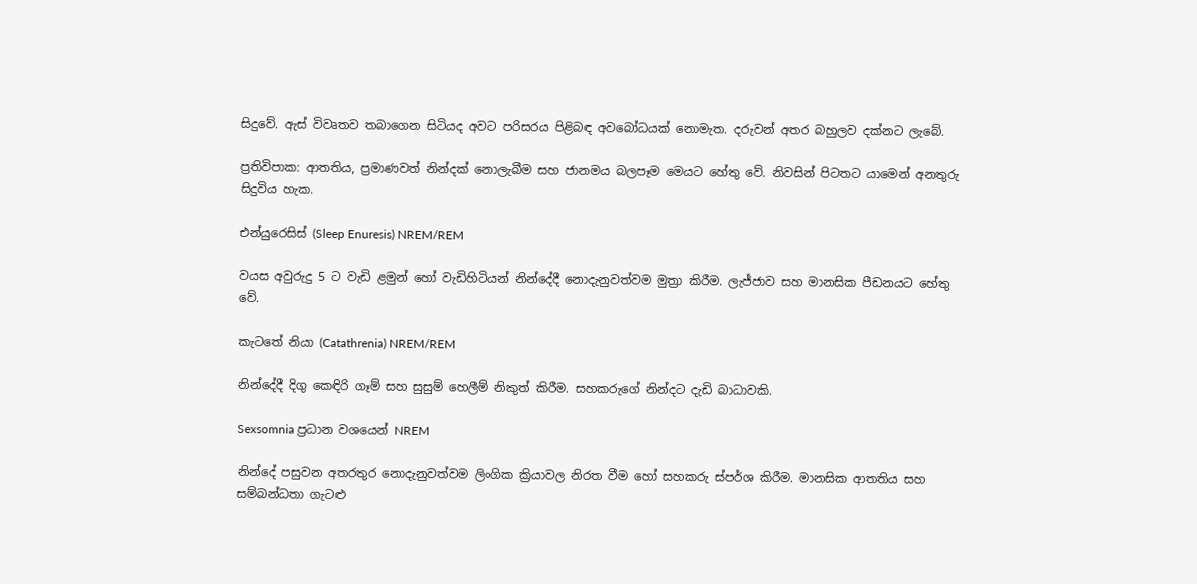සිදුවේ. ඇස් විවෘතව තබාගෙන සිටියද අවට පරිසරය පිළිබඳ අවබෝධයක් නොමැත. දරුවන් අතර බහුලව දක්නට ලැබේ.

ප්‍රතිවිපාක: ආතතිය, ප්‍රමාණවත් නින්දක් නොලැබීම සහ ජානමය බලපෑම මෙයට හේතු වේ. නිවසින් පිටතට යාමෙන් අනතුරු සිදුවිය හැක.

එන්යුරෙසිස් (Sleep Enuresis) NREM/REM

වයස අවුරුදු 5 ට වැඩි ළමුන් හෝ වැඩිහිටියන් නින්දේදී නොදැනුවත්වම මුත්‍රා කිරීම. ලැජ්ජාව සහ මානසික පීඩනයට හේතු වේ.

කැටතේ නියා (Catathrenia) NREM/REM

නින්දේදී දිගු කෙඳිරි ගෑම් සහ සුසුම් හෙලීම් නිකුත් කිරීම. සහකරුගේ නින්දට දැඩි බාධාවකි.

Sexsomnia ප්‍රධාන වශයෙන් NREM

නින්දේ පසුවන අතරතුර නොදැනුවත්වම ලිංගික ක්‍රියාවල නිරත වීම හෝ සහකරු ස්පර්ශ කිරීම. මානසික ආතතිය සහ සම්බන්ධතා ගැටළු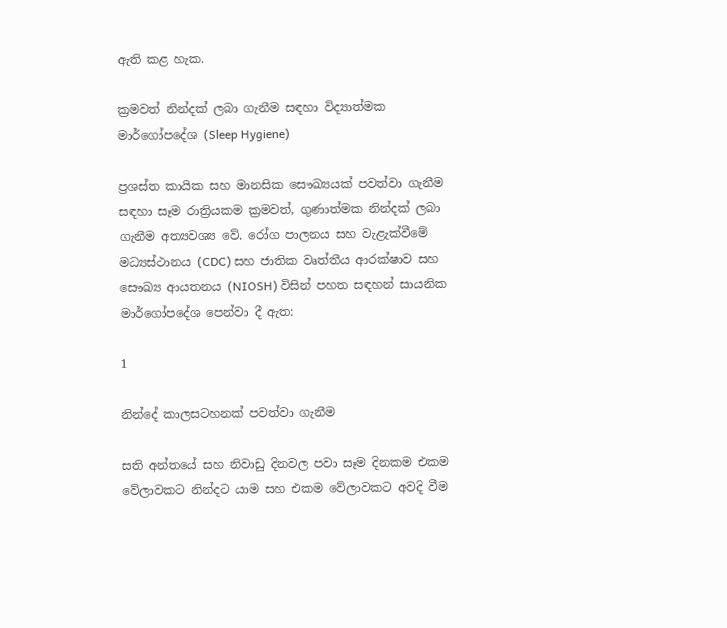ඇති කළ හැක.

ක්‍රමවත් නින්දක් ලබා ගැනීම සඳහා විද්‍යාත්මක මාර්ගෝපදේශ (Sleep Hygiene)

ප්‍රශස්ත කායික සහ මානසික සෞඛ්‍යයක් පවත්වා ගැනීම සඳහා සෑම රාත්‍රියකම ක්‍රමවත්, ගුණාත්මක නින්දක් ලබා ගැනීම අත්‍යවශ්‍ය වේ. රෝග පාලනය සහ වැළැක්වීමේ මධ්‍යස්ථානය (CDC) සහ ජාතික වෘත්තීය ආරක්ෂාව සහ සෞඛ්‍ය ආයතනය (NIOSH) විසින් පහත සඳහන් සායනික මාර්ගෝපදේශ පෙන්වා දී ඇත:

1

නින්දේ කාලසටහනක් පවත්වා ගැනීම

සති අන්තයේ සහ නිවාඩු දිනවල පවා සෑම දිනකම එකම වේලාවකට නින්දට යාම සහ එකම වේලාවකට අවදි වීම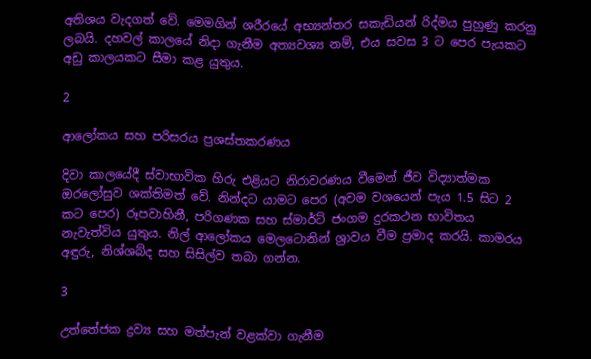අතිශය වැදගත් වේ. මෙමගින් ශරීරයේ අභ්‍යන්තර සකැඩියන් රිද්මය පුහුණු කරනු ලබයි. දහවල් කාලයේ නිදා ගැනීම අත්‍යවශ්‍ය නම්, එය සවස 3 ට පෙර පැයකට අඩු කාලයකට සීමා කළ යුතුය.

2

ආලෝකය සහ පරිසරය ප්‍රශස්තකරණය

දිවා කාලයේදී ස්වාභාවික හිරු එළියට නිරාවරණය වීමෙන් ජීව විද්‍යාත්මක ඔරලෝසුව ශක්තිමත් වේ. නින්දට යාමට පෙර (අවම වශයෙන් පැය 1.5 සිට 2 කට පෙර) රූපවාහිනී, පරිගණක සහ ස්මාර්ට් ජංගම දුරකථන භාවිතය නැවැත්විය යුතුය. නිල් ආලෝකය මෙලටොනින් ශ්‍රාවය වීම ප්‍රමාද කරයි. කාමරය අඳුරු, නිශ්ශබ්ද සහ සිසිල්ව තබා ගන්න.

3

උත්තේජක ද්‍රව්‍ය සහ මත්පැන් වළක්වා ගැනීම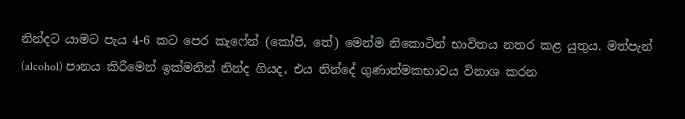නින්දට යාමට පැය 4-6 කට පෙර කැෆේන් (කෝපි, තේ) මෙන්ම නිකොටින් භාවිතය නතර කළ යුතුය. මත්පැන් (alcohol) පානය කිරීමෙන් ඉක්මනින් නින්ද ගියද, එය නින්දේ ගුණාත්මකභාවය විනාශ කරන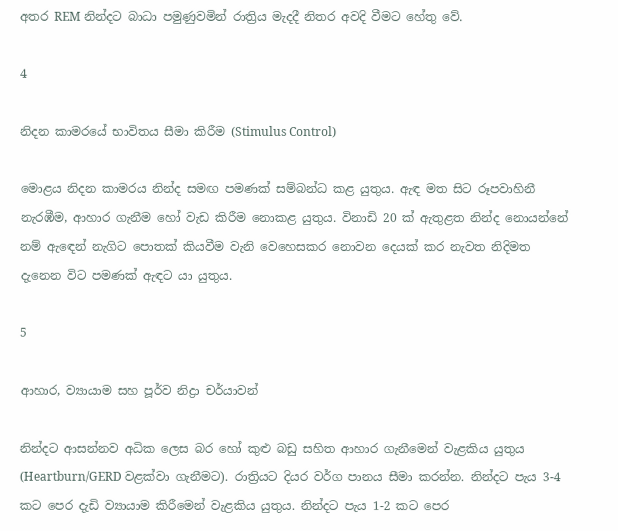අතර REM නින්දට බාධා පමුණුවමින් රාත්‍රිය මැදදී නිතර අවදි වීමට හේතු වේ.

4

නිදන කාමරයේ භාවිතය සීමා කිරීම (Stimulus Control)

මොළය නිදන කාමරය නින්ද සමඟ පමණක් සම්බන්ධ කළ යුතුය. ඇඳ මත සිට රූපවාහිනී නැරඹීම, ආහාර ගැනීම හෝ වැඩ කිරීම නොකළ යුතුය. විනාඩි 20 ක් ඇතුළත නින්ද නොයන්නේ නම් ඇඳෙන් නැගිට පොතක් කියවීම වැනි වෙහෙසකර නොවන දෙයක් කර නැවත නිදිමත දැනෙන විට පමණක් ඇඳට යා යුතුය.

5

ආහාර, ව්‍යායාම සහ පූර්ව නිද්‍රා චර්යාවන්

නින්දට ආසන්නව අධික ලෙස බර හෝ කුළු බඩු සහිත ආහාර ගැනීමෙන් වැළකිය යුතුය (Heartburn/GERD වළක්වා ගැනීමට). රාත්‍රියට දියර වර්ග පානය සීමා කරන්න. නින්දට පැය 3-4 කට පෙර දැඩි ව්‍යායාම කිරීමෙන් වැළකිය යුතුය. නින්දට පැය 1-2 කට පෙර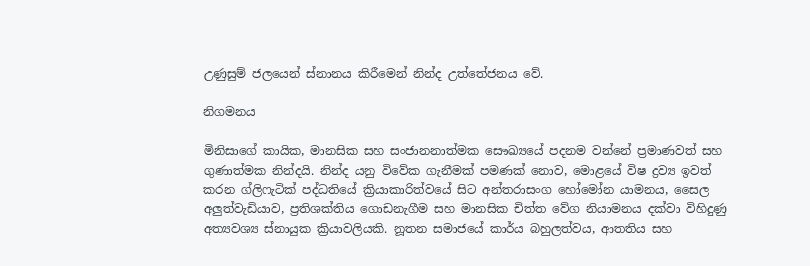උණුසුම් ජලයෙන් ස්නානය කිරීමෙන් නින්ද උත්තේජනය වේ.

නිගමනය

මිනිසාගේ කායික, මානසික සහ සංජානනාත්මක සෞඛ්‍යයේ පදනම වන්නේ ප්‍රමාණවත් සහ ගුණාත්මක නින්දයි. නින්ද යනු විවේක ගැනීමක් පමණක් නොව, මොළයේ විෂ ද්‍රව්‍ය ඉවත් කරන ග්ලිෆැටික් පද්ධතියේ ක්‍රියාකාරිත්වයේ සිට අන්තරාසංග හෝමෝන යාමනය, සෛල අලුත්වැඩියාව, ප්‍රතිශක්තිය ගොඩනැගීම සහ මානසික චිත්ත වේග නියාමනය දක්වා විහිදුණු අත්‍යවශ්‍ය ස්නායුක ක්‍රියාවලියකි. නූතන සමාජයේ කාර්ය බහුලත්වය, ආතතිය සහ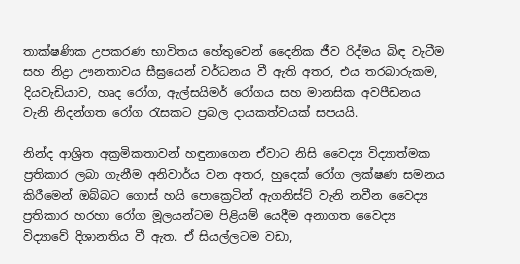තාක්ෂණික උපකරණ භාවිතය හේතුවෙන් දෛනික ජීව රිද්මය බිඳ වැටීම සහ නිද්‍රා ඌනතාවය සීඝ්‍රයෙන් වර්ධනය වී ඇති අතර, එය තරබාරුකම, දියවැඩියාව, හෘද රෝග, ඇල්සයිමර් රෝගය සහ මානසික අවපීඩනය වැනි නිදන්ගත රෝග රැසකට ප්‍රබල දායකත්වයක් සපයයි.

නින්ද ආශ්‍රිත අක්‍රමිකතාවන් හඳුනාගෙන ඒවාට නිසි වෛද්‍ය විද්‍යාත්මක ප්‍රතිකාර ලබා ගැනීම අනිවාර්ය වන අතර, හුදෙක් රෝග ලක්ෂණ සමනය කිරීමෙන් ඔබ්බට ගොස් හයි පොක්‍රෙටින් ඇගනිස්ට් වැනි නවීන වෛද්‍ය ප්‍රතිකාර හරහා රෝග මූලයන්ටම පිළියම් යෙදීම අනාගත වෛද්‍ය විද්‍යාවේ දිශානතිය වී ඇත. ඒ සියල්ලටම වඩා,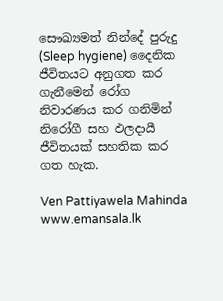සෞඛ්‍යමත් නින්දේ පුරුදු (Sleep hygiene) දෛනික ජීවිතයට අනුගත කර ගැනීමෙන් රෝග නිවාරණය කර ගනිමින් නිරෝගී සහ ඵලදායී ජීවිතයක් සහතික කර ගත හැක.

Ven Pattiyawela Mahinda
www.emansala.lk